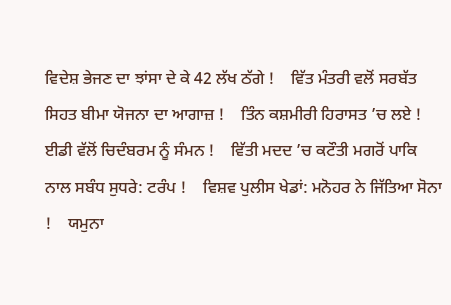ਵਿਦੇਸ਼ ਭੇਜਣ ਦਾ ਝਾਂਸਾ ਦੇ ਕੇ 42 ਲੱਖ ਠੱਗੇ !    ਵਿੱਤ ਮੰਤਰੀ ਵਲੋਂ ਸਰਬੱਤ ਸਿਹਤ ਬੀਮਾ ਯੋਜਨਾ ਦਾ ਆਗਾਜ਼ !    ਤਿੰਨ ਕਸ਼ਮੀਰੀ ਹਿਰਾਸਤ ’ਚ ਲਏ !    ਈਡੀ ਵੱਲੋਂ ਚਿਦੰਬਰਮ ਨੂੰ ਸੰਮਨ !    ਵਿੱਤੀ ਮਦਦ ’ਚ ਕਟੌਤੀ ਮਗਰੋਂ ਪਾਕਿ ਨਾਲ ਸਬੰਧ ਸੁਧਰੇ: ਟਰੰਪ !    ਵਿਸ਼ਵ ਪੁਲੀਸ ਖੇਡਾਂ: ਮਨੋਹਰ ਨੇ ਜਿੱਤਿਆ ਸੋਨਾ !    ਯਮੁਨਾ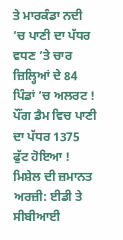ਤੇ ਮਾਰਕੰਡਾ ਨਦੀ ’ਚ ਪਾਣੀ ਦਾ ਪੱਧਰ ਵਧਣ ’ਤੇ ਚਾਰ ਜ਼ਿਲ੍ਹਿਆਂ ਦੇ 84 ਪਿੰਡਾਂ ’ਚ ਅਲਰਟ !    ਪੌਂਗ ਡੈਮ ਵਿਚ ਪਾਣੀ ਦਾ ਪੱਧਰ 1375 ਫੁੱਟ ਹੋਇਆ !    ਮਿਸ਼ੇਲ ਦੀ ਜ਼ਮਾਨਤ ਅਰਜ਼ੀ: ਈਡੀ ਤੇ ਸੀਬੀਆਈ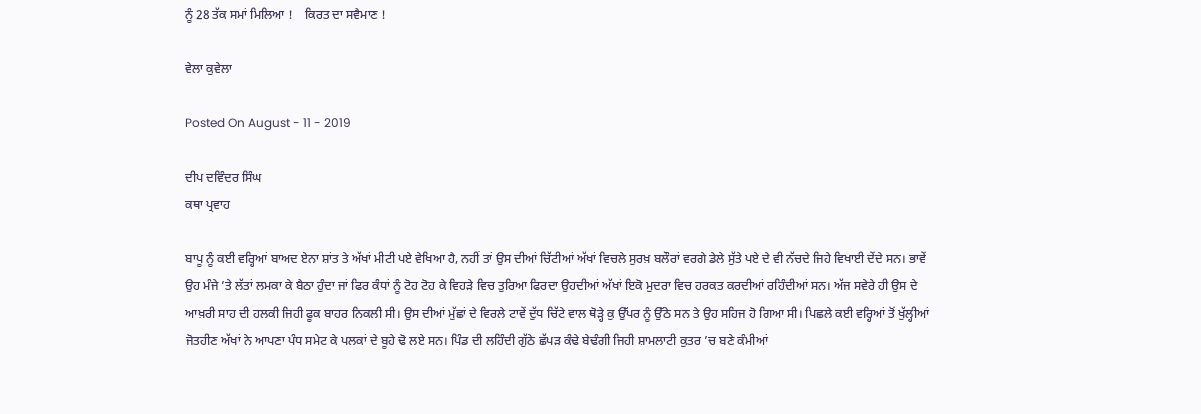ਨੂੰ 28 ਤੱਕ ਸਮਾਂ ਮਿਲਿਆ !    ਕਿਰਤ ਦਾ ਸਵੈਮਾਣ !

ਵੇਲਾ ਕੁਵੇਲਾ

Posted On August - 11 - 2019

ਦੀਪ ਦਵਿੰਦਰ ਸਿੰਘ
ਕਥਾ ਪ੍ਰਵਾਹ

ਬਾਪੂ ਨੂੰ ਕਈ ਵਰ੍ਹਿਆਂ ਬਾਅਦ ਏਨਾ ਸ਼ਾਂਤ ਤੇ ਅੱਖਾਂ ਮੀਟੀ ਪਏ ਵੇਖਿਆ ਹੈ, ਨਹੀਂ ਤਾਂ ਉਸ ਦੀਆਂ ਚਿੱਟੀਆਂ ਅੱਖਾਂ ਵਿਚਲੇ ਸੁਰਖ਼ ਬਲੌਰਾਂ ਵਰਗੇ ਡੇਲੇ ਸੁੱਤੇ ਪਏ ਦੇ ਵੀ ਨੱਚਦੇ ਜਿਹੇ ਵਿਖਾਈ ਦੇਂਦੇ ਸਨ। ਭਾਵੇਂ ਉਹ ਮੰਜੇ ’ਤੇ ਲੱਤਾਂ ਲਮਕਾ ਕੇ ਬੈਠਾ ਹੁੰਦਾ ਜਾਂ ਫਿਰ ਕੰਧਾਂ ਨੂੰ ਟੋਹ ਟੋਹ ਕੇ ਵਿਹੜੇ ਵਿਚ ਤੁਰਿਆ ਫਿਰਦਾ ਉਹਦੀਆਂ ਅੱਖਾਂ ਇਕੋ ਮੁਦਰਾ ਵਿਚ ਹਰਕਤ ਕਰਦੀਆਂ ਰਹਿੰਦੀਆਂ ਸਨ। ਅੱਜ ਸਵੇਰੇ ਹੀ ਉਸ ਦੇ ਆਖ਼ਰੀ ਸਾਹ ਦੀ ਹਲਕੀ ਜਿਹੀ ਫੂਕ ਬਾਹਰ ਨਿਕਲੀ ਸੀ। ਉਸ ਦੀਆਂ ਮੁੱਛਾਂ ਦੇ ਵਿਰਲੇ ਟਾਵੇਂ ਦੁੱਧ ਚਿੱਟੇ ਵਾਲ ਥੋੜ੍ਹੇ ਕੁ ਉੱਪਰ ਨੂੰ ਉੱਠੇ ਸਨ ਤੇ ਉਹ ਸਹਿਜ ਹੋ ਗਿਆ ਸੀ। ਪਿਛਲੇ ਕਈ ਵਰ੍ਹਿਆਂ ਤੋਂ ਖੁੱਲ੍ਹੀਆਂ ਜੋਤਹੀਣ ਅੱਖਾਂ ਨੇ ਆਪਣਾ ਪੰਧ ਸਮੇਟ ਕੇ ਪਲਕਾਂ ਦੇ ਬੂਹੇ ਢੋ ਲਏ ਸਨ। ਪਿੰਡ ਦੀ ਲਹਿੰਦੀ ਗੁੱਠੇ ਛੱਪੜ ਕੰਢੇ ਬੇਢੰਗੀ ਜਿਹੀ ਸ਼ਾਮਲਾਟੀ ਕੁਤਰ ’ਚ ਬਣੇ ਕੰਮੀਆਂ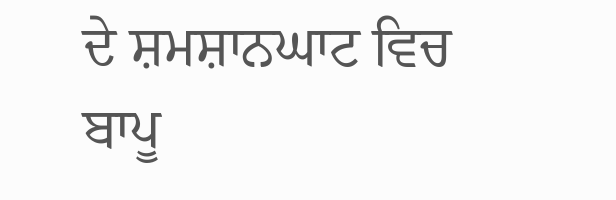ਦੇ ਸ਼ਮਸ਼ਾਨਘਾਟ ਵਿਚ ਬਾਪੂ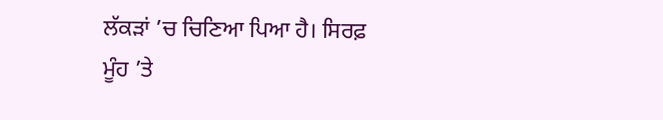ਲੱਕੜਾਂ ’ਚ ਚਿਣਿਆ ਪਿਆ ਹੈ। ਸਿਰਫ਼ ਮੂੰਹ ’ਤੇ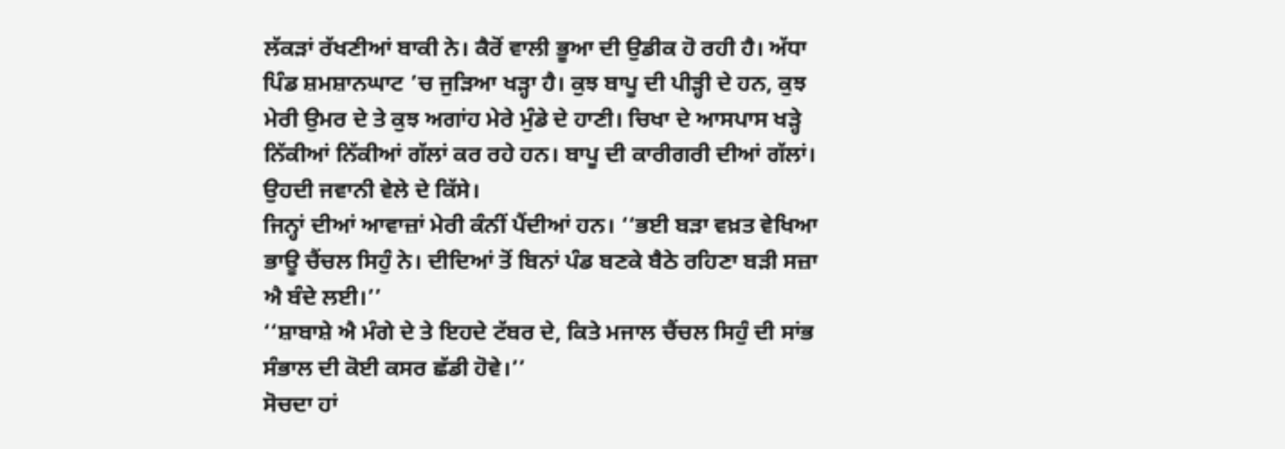ਲੱਕੜਾਂ ਰੱਖਣੀਆਂ ਬਾਕੀ ਨੇ। ਕੈਰੋਂ ਵਾਲੀ ਭੂਆ ਦੀ ਉਡੀਕ ਹੋ ਰਹੀ ਹੈ। ਅੱਧਾ ਪਿੰਡ ਸ਼ਮਸ਼ਾਨਘਾਟ ’ਚ ਜੁੜਿਆ ਖੜ੍ਹਾ ਹੈ। ਕੁਝ ਬਾਪੂ ਦੀ ਪੀੜ੍ਹੀ ਦੇ ਹਨ, ਕੁਝ ਮੇਰੀ ਉਮਰ ਦੇ ਤੇ ਕੁਝ ਅਗਾਂਹ ਮੇਰੇ ਮੁੰਡੇ ਦੇ ਹਾਣੀ। ਚਿਖਾ ਦੇ ਆਸਪਾਸ ਖੜ੍ਹੇ ਨਿੱਕੀਆਂ ਨਿੱਕੀਆਂ ਗੱਲਾਂ ਕਰ ਰਹੇ ਹਨ। ਬਾਪੂ ਦੀ ਕਾਰੀਗਰੀ ਦੀਆਂ ਗੱਲਾਂ। ਉਹਦੀ ਜਵਾਨੀ ਵੇਲੇ ਦੇ ਕਿੱਸੇ।
ਜਿਨ੍ਹਾਂ ਦੀਆਂ ਆਵਾਜ਼ਾਂ ਮੇਰੀ ਕੰਨੀਂ ਪੈਂਦੀਆਂ ਹਨ। ‘‘ਭਈ ਬੜਾ ਵਖ਼ਤ ਵੇਖਿਆ ਭਾਊ ਚੈਂਚਲ ਸਿਹੁੰ ਨੇ। ਦੀਦਿਆਂ ਤੋਂ ਬਿਨਾਂ ਪੰਡ ਬਣਕੇ ਬੈਠੇ ਰਹਿਣਾ ਬੜੀ ਸਜ਼ਾ ਐ ਬੰਦੇ ਲਈ।’’
‘‘ਸ਼ਾਬਾਸ਼ੇ ਐ ਮੰਗੇ ਦੇ ਤੇ ਇਹਦੇ ਟੱਬਰ ਦੇ, ਕਿਤੇ ਮਜਾਲ ਚੈਂਚਲ ਸਿਹੁੰ ਦੀ ਸਾਂਭ ਸੰਭਾਲ ਦੀ ਕੋਈ ਕਸਰ ਛੱਡੀ ਹੋਵੇ।’’
ਸੋਚਦਾ ਹਾਂ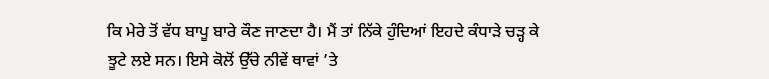ਕਿ ਮੇਰੇ ਤੋਂ ਵੱਧ ਬਾਪੂ ਬਾਰੇ ਕੌਣ ਜਾਣਦਾ ਹੈ। ਮੈਂ ਤਾਂ ਨਿੱਕੇ ਹੁੰਦਿਆਂ ਇਹਦੇ ਕੰਧਾੜੇ ਚੜ੍ਹ ਕੇ ਝੂਟੇ ਲਏ ਸਨ। ਇਸੇ ਕੋਲੋਂ ਉੱਚੇ ਨੀਵੇਂ ਥਾਵਾਂ ’ਤੇ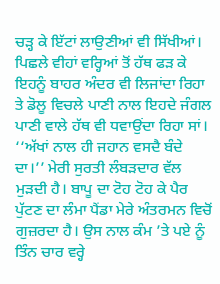ਚੜ੍ਹ ਕੇ ਇੱਟਾਂ ਲਾਉਣੀਆਂ ਵੀ ਸਿੱਖੀਆਂ। ਪਿਛਲੇ ਵੀਹਾਂ ਵਰ੍ਹਿਆਂ ਤੋਂ ਹੱਥ ਫੜ ਕੇ ਇਹਨੂੰ ਬਾਹਰ ਅੰਦਰ ਵੀ ਲਿਜਾਂਦਾ ਰਿਹਾ ਤੇ ਡੋਲੂ ਵਿਚਲੇ ਪਾਣੀ ਨਾਲ ਇਹਦੇ ਜੰਗਲ ਪਾਣੀ ਵਾਲੇ ਹੱਥ ਵੀ ਧਵਾਉਂਦਾ ਰਿਹਾ ਸਾਂ।
‘‘ਅੱਖਾਂ ਨਾਲ ਹੀ ਜਹਾਨ ਵਸਦੈ ਬੰਦੇ ਦਾ।’’ ਮੇਰੀ ਸੁਰਤੀ ਲੰਬੜਦਾਰ ਵੱਲ ਮੁੜਦੀ ਹੈ। ਬਾਪੂ ਦਾ ਟੋਹ ਟੋਹ ਕੇ ਪੈਰ ਪੁੱਟਣ ਦਾ ਲੰਮਾ ਪੈਂਡਾ ਮੇਰੇ ਅੰਤਰਮਨ ਵਿਚੋਂ ਗੁਜ਼ਰਦਾ ਹੈ। ਉਸ ਨਾਲ ਕੰਮ ’ਤੇ ਪਏ ਨੂੰ ਤਿੰਨ ਚਾਰ ਵਰ੍ਹੇ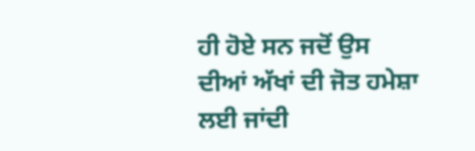ਹੀ ਹੋਏ ਸਨ ਜਦੋਂ ਉਸ ਦੀਆਂ ਅੱਖਾਂ ਦੀ ਜੋਤ ਹਮੇਸ਼ਾ ਲਈ ਜਾਂਦੀ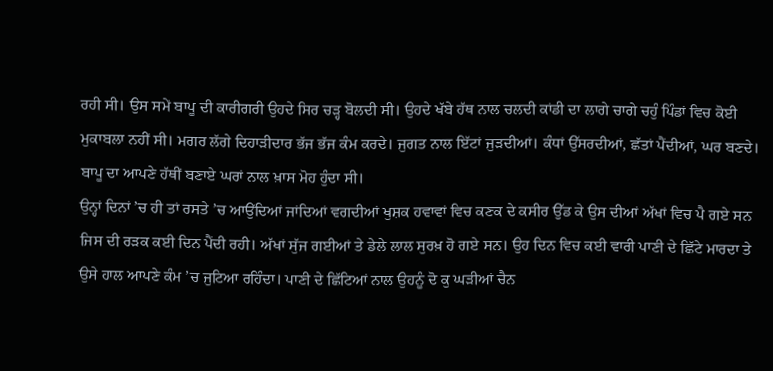ਰਹੀ ਸੀ। ਉਸ ਸਮੇਂ ਬਾਪੂ ਦੀ ਕਾਰੀਗਰੀ ਉਹਦੇ ਸਿਰ ਚੜ੍ਹ ਬੋਲਦੀ ਸੀ। ਉਹਦੇ ਖੱਬੇ ਹੱਥ ਨਾਲ ਚਲਦੀ ਕਾਂਡੀ ਦਾ ਲਾਗੇ ਚਾਗੇ ਚਹੁੰ ਪਿੰਡਾਂ ਵਿਚ ਕੋਈ ਮੁਕਾਬਲਾ ਨਹੀਂ ਸੀ। ਮਗਰ ਲੱਗੇ ਦਿਹਾੜੀਦਾਰ ਭੱਜ ਭੱਜ ਕੰਮ ਕਰਦੇ। ਜੁਗਤ ਨਾਲ ਇੱਟਾਂ ਜੁੜਦੀਆਂ। ਕੰਧਾਂ ਉੱਸਰਦੀਆਂ, ਛੱਤਾਂ ਪੈਂਦੀਆਂ, ਘਰ ਬਣਦੇ। ਬਾਪੂ ਦਾ ਆਪਣੇ ਹੱਥੀਂ ਬਣਾਏ ਘਰਾਂ ਨਾਲ ਖ਼ਾਸ ਮੋਹ ਹੁੰਦਾ ਸੀ।
ਉਨ੍ਹਾਂ ਦਿਨਾਂ ’ਚ ਹੀ ਤਾਂ ਰਸਤੇ ’ਚ ਆਉਂਦਿਆਂ ਜਾਂਦਿਆਂ ਵਗਦੀਆਂ ਖੁਸ਼ਕ ਹਵਾਵਾਂ ਵਿਚ ਕਣਕ ਦੇ ਕਸੀਰ ਉੱਡ ਕੇ ਉਸ ਦੀਆਂ ਅੱਖਾਂ ਵਿਚ ਪੈ ਗਏ ਸਨ ਜਿਸ ਦੀ ਰੜਕ ਕਈ ਦਿਨ ਪੈਂਦੀ ਰਹੀ। ਅੱਖਾਂ ਸੁੱਜ ਗਈਆਂ ਤੇ ਡੇਲੇ ਲਾਲ ਸੁਰਖ਼ ਹੋ ਗਏ ਸਨ। ਉਹ ਦਿਨ ਵਿਚ ਕਈ ਵਾਰੀ ਪਾਣੀ ਦੇ ਛਿੱਟੇ ਮਾਰਦਾ ਤੇ ਉਸੇ ਹਾਲ ਆਪਣੇ ਕੰਮ ’ਚ ਜੁਟਿਆ ਰਹਿੰਦਾ। ਪਾਣੀ ਦੇ ਛਿੱਟਿਆਂ ਨਾਲ ਉਹਨੂੰ ਦੋ ਕੁ ਘੜੀਆਂ ਚੈਨ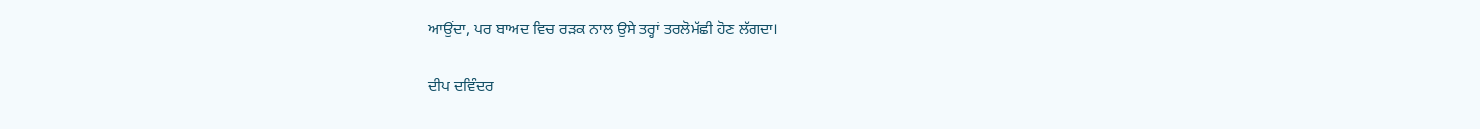ਆਉਂਦਾ, ਪਰ ਬਾਅਦ ਵਿਚ ਰੜਕ ਨਾਲ ਉਸੇ ਤਰ੍ਹਾਂ ਤਰਲੋਮੱਛੀ ਹੋਣ ਲੱਗਦਾ।

ਦੀਪ ਦਵਿੰਦਰ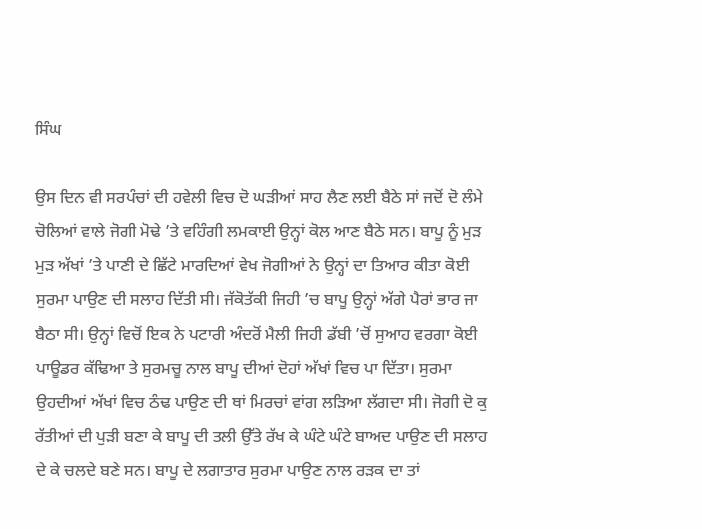ਸਿੰਘ

ਉਸ ਦਿਨ ਵੀ ਸਰਪੰਚਾਂ ਦੀ ਹਵੇਲੀ ਵਿਚ ਦੋ ਘੜੀਆਂ ਸਾਹ ਲੈਣ ਲਈ ਬੈਠੇ ਸਾਂ ਜਦੋਂ ਦੋ ਲੰਮੇ ਚੋਲਿਆਂ ਵਾਲੇ ਜੋਗੀ ਮੋਢੇ ’ਤੇ ਵਹਿੰਗੀ ਲਮਕਾਈ ਉਨ੍ਹਾਂ ਕੋਲ ਆਣ ਬੈਠੇ ਸਨ। ਬਾਪੂ ਨੂੰ ਮੁੜ ਮੁੜ ਅੱਖਾਂ ’ਤੇ ਪਾਣੀ ਦੇ ਛਿੱਟੇ ਮਾਰਦਿਆਂ ਵੇਖ ਜੋਗੀਆਂ ਨੇ ਉਨ੍ਹਾਂ ਦਾ ਤਿਆਰ ਕੀਤਾ ਕੋਈ ਸੁਰਮਾ ਪਾਉਣ ਦੀ ਸਲਾਹ ਦਿੱਤੀ ਸੀ। ਜੱਕੋਤੱਕੀ ਜਿਹੀ ’ਚ ਬਾਪੂ ਉਨ੍ਹਾਂ ਅੱਗੇ ਪੈਰਾਂ ਭਾਰ ਜਾ ਬੈਠਾ ਸੀ। ਉਨ੍ਹਾਂ ਵਿਚੋਂ ਇਕ ਨੇ ਪਟਾਰੀ ਅੰਦਰੋਂ ਮੈਲੀ ਜਿਹੀ ਡੱਬੀ ’ਚੋਂ ਸੁਆਹ ਵਰਗਾ ਕੋਈ ਪਾਊਡਰ ਕੱਢਿਆ ਤੇ ਸੁਰਮਚੂ ਨਾਲ ਬਾਪੂ ਦੀਆਂ ਦੋਹਾਂ ਅੱਖਾਂ ਵਿਚ ਪਾ ਦਿੱਤਾ। ਸੁਰਮਾ ਉਹਦੀਆਂ ਅੱਖਾਂ ਵਿਚ ਠੰਢ ਪਾਉਣ ਦੀ ਥਾਂ ਮਿਰਚਾਂ ਵਾਂਗ ਲੜਿਆ ਲੱਗਦਾ ਸੀ। ਜੋਗੀ ਦੋ ਕੁ ਰੱਤੀਆਂ ਦੀ ਪੁੜੀ ਬਣਾ ਕੇ ਬਾਪੂ ਦੀ ਤਲੀ ਉੱਤੇ ਰੱਖ ਕੇ ਘੰਟੇ ਘੰਟੇ ਬਾਅਦ ਪਾਉਣ ਦੀ ਸਲਾਹ ਦੇ ਕੇ ਚਲਦੇ ਬਣੇ ਸਨ। ਬਾਪੂ ਦੇ ਲਗਾਤਾਰ ਸੁਰਮਾ ਪਾਉਣ ਨਾਲ ਰੜਕ ਦਾ ਤਾਂ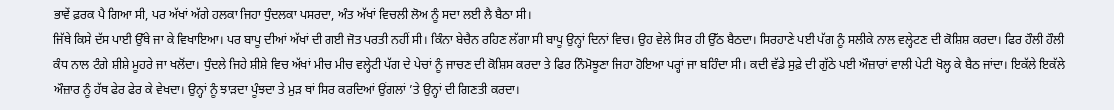ਭਾਵੇਂ ਫ਼ਰਕ ਪੈ ਗਿਆ ਸੀ, ਪਰ ਅੱਖਾਂ ਅੱਗੇ ਹਲਕਾ ਜਿਹਾ ਧੁੰਦਲਕਾ ਪਸਰਦਾ, ਅੰਤ ਅੱਖਾਂ ਵਿਚਲੀ ਲੋਅ ਨੂੰ ਸਦਾ ਲਈ ਲੈ ਬੈਠਾ ਸੀ।
ਜਿੱਥੇ ਕਿਸੇ ਦੱਸ ਪਾਈ ਉੱਥੇ ਜਾ ਕੇ ਵਿਖਾਇਆ। ਪਰ ਬਾਪੂ ਦੀਆਂ ਅੱਖਾਂ ਦੀ ਗਈ ਜੋਤ ਪਰਤੀ ਨਹੀਂ ਸੀ। ਕਿੰਨਾ ਬੇਚੈਨ ਰਹਿਣ ਲੱਗਾ ਸੀ ਬਾਪੂ ਉਨ੍ਹਾਂ ਦਿਨਾਂ ਵਿਚ। ਉਹ ਵੇਲੇ ਸਿਰ ਹੀ ਉੱਠ ਬੈਠਦਾ। ਸਿਰਹਾਣੇ ਪਈ ਪੱਗ ਨੂੰ ਸਲੀਕੇ ਨਾਲ ਵਲ੍ਹੇਟਣ ਦੀ ਕੋਸ਼ਿਸ਼ ਕਰਦਾ। ਫਿਰ ਹੌਲੀ ਹੌਲੀ ਕੰਧ ਨਾਲ ਟੰਗੇ ਸ਼ੀਸ਼ੇ ਮੂਹਰੇ ਜਾ ਖਲੋਂਦਾ। ਧੁੰਦਲੇ ਜਿਹੇ ਸ਼ੀਸ਼ੇ ਵਿਚ ਅੱਖਾਂ ਮੀਚ ਮੀਚ ਵਲ੍ਹੇਟੀ ਪੱਗ ਦੇ ਪੇਚਾਂ ਨੂੰ ਜਾਚਣ ਦੀ ਕੋਸ਼ਿਸ ਕਰਦਾ ਤੇ ਫਿਰ ਨਿੰਮੋਝੂਣਾ ਜਿਹਾ ਹੋਇਆ ਪਰ੍ਹਾਂ ਜਾ ਬਹਿੰਦਾ ਸੀ। ਕਦੀ ਵੱਡੇ ਸੁਫ਼ੇ ਦੀ ਗੁੱਠੇ ਪਈ ਔਜ਼ਾਰਾਂ ਵਾਲੀ ਪੇਟੀ ਖੋਲ੍ਹ ਕੇ ਬੈਠ ਜਾਂਦਾ। ਇਕੱਲੇ ਇਕੱਲੇ ਔਜ਼ਾਰ ਨੂੰ ਹੱਥ ਫੇਰ ਫੇਰ ਕੇ ਵੇਖਦਾ। ਉਨ੍ਹਾਂ ਨੂੰ ਝਾੜਦਾ ਪੂੰਝਦਾ ਤੇ ਮੁੜ ਥਾਂ ਸਿਰ ਕਰਦਿਆਂ ਉਂਗਲਾਂ ’ਤੇ ਉਨ੍ਹਾਂ ਦੀ ਗਿਣਤੀ ਕਰਦਾ।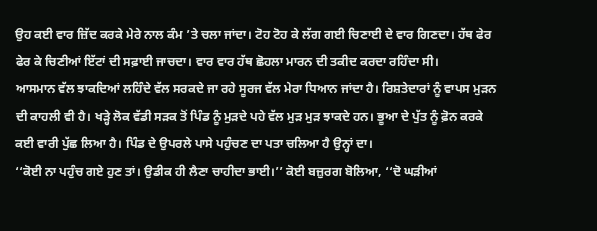ਉਹ ਕਈ ਵਾਰ ਜ਼ਿੱਦ ਕਰਕੇ ਮੇਰੇ ਨਾਲ ਕੰਮ ’ਤੇ ਚਲਾ ਜਾਂਦਾ। ਟੋਹ ਟੋਹ ਕੇ ਲੱਗ ਗਈ ਚਿਣਾਈ ਦੇ ਵਾਰ ਗਿਣਦਾ। ਹੱਥ ਫੇਰ ਫੇਰ ਕੇ ਚਿਣੀਆਂ ਇੱਟਾਂ ਦੀ ਸਫ਼ਾਈ ਜਾਚਦਾ। ਵਾਰ ਵਾਰ ਹੱਥ ਛੋਹਲਾ ਮਾਰਨ ਦੀ ਤਕੀਦ ਕਰਦਾ ਰਹਿੰਦਾ ਸੀ।
ਆਸਮਾਨ ਵੱਲ ਝਾਕਦਿਆਂ ਲਹਿੰਦੇ ਵੱਲ ਸਰਕਦੇ ਜਾ ਰਹੇ ਸੂਰਜ ਵੱਲ ਮੇਰਾ ਧਿਆਨ ਜਾਂਦਾ ਹੈ। ਰਿਸ਼ਤੇਦਾਰਾਂ ਨੂੰ ਵਾਪਸ ਮੁੜਨ ਦੀ ਕਾਹਲੀ ਵੀ ਹੈ। ਖੜ੍ਹੇ ਲੋਕ ਵੱਡੀ ਸੜਕ ਤੋਂ ਪਿੰਡ ਨੂੰ ਮੁੜਦੇ ਪਹੇ ਵੱਲ ਮੁੜ ਮੁੜ ਝਾਕਦੇ ਹਨ। ਭੂਆ ਦੇ ਪੁੱਤ ਨੂੰ ਫ਼ੋਨ ਕਰਕੇ ਕਈ ਵਾਰੀ ਪੁੱਛ ਲਿਆ ਹੈ। ਪਿੰਡ ਦੇ ਉਪਰਲੇ ਪਾਸੇ ਪਹੁੰਚਣ ਦਾ ਪਤਾ ਚਲਿਆ ਹੈ ਉਨ੍ਹਾਂ ਦਾ।
‘‘ਕੋਈ ਨਾ ਪਹੁੰਚ ਗਏ ਹੁਣ ਤਾਂ। ਉਡੀਕ ਹੀ ਲੈਣਾ ਚਾਹੀਦਾ ਭਾਈ।’’ ਕੋਈ ਬਜ਼ੁਰਗ ਬੋਲਿਆ, ‘‘ਦੋ ਘੜੀਆਂ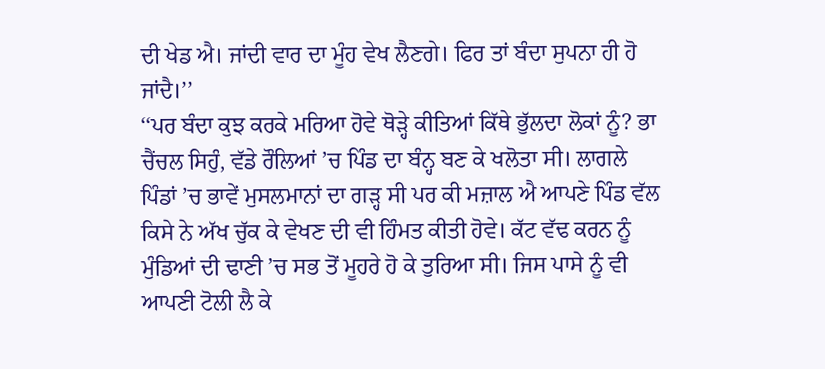ਦੀ ਖੇਡ ਐ। ਜਾਂਦੀ ਵਾਰ ਦਾ ਮੂੰਹ ਵੇਖ ਲੈਣਗੇ। ਫਿਰ ਤਾਂ ਬੰਦਾ ਸੁਪਨਾ ਹੀ ਹੋ ਜਾਂਦੈ।’’
‘‘ਪਰ ਬੰਦਾ ਕੁਝ ਕਰਕੇ ਮਰਿਆ ਹੋਵੇ ਥੋੜ੍ਹੇ ਕੀਤਿਆਂ ਕਿੱਥੇ ਭੁੱਲਦਾ ਲੋਕਾਂ ਨੂੰ? ਭਾ ਚੈਂਚਲ ਸਿਹੁੰ, ਵੱਡੇ ਰੌਲਿਆਂ ’ਚ ਪਿੰਡ ਦਾ ਬੰਨ੍ਹ ਬਣ ਕੇ ਖਲੋਤਾ ਸੀ। ਲਾਗਲੇ ਪਿੰਡਾਂ ’ਚ ਭਾਵੇਂ ਮੁਸਲਮਾਨਾਂ ਦਾ ਗੜ੍ਹ ਸੀ ਪਰ ਕੀ ਮਜ਼ਾਲ ਐ ਆਪਣੇ ਪਿੰਡ ਵੱਲ ਕਿਸੇ ਨੇ ਅੱਖ ਚੁੱਕ ਕੇ ਵੇਖਣ ਦੀ ਵੀ ਹਿੰਮਤ ਕੀਤੀ ਹੋਵੇ। ਕੱਟ ਵੱਢ ਕਰਨ ਨੂੰ ਮੁੰਡਿਆਂ ਦੀ ਢਾਣੀ ’ਚ ਸਭ ਤੋਂ ਮੂਹਰੇ ਹੋ ਕੇ ਤੁਰਿਆ ਸੀ। ਜਿਸ ਪਾਸੇ ਨੂੰ ਵੀ ਆਪਣੀ ਟੋਲੀ ਲੈ ਕੇ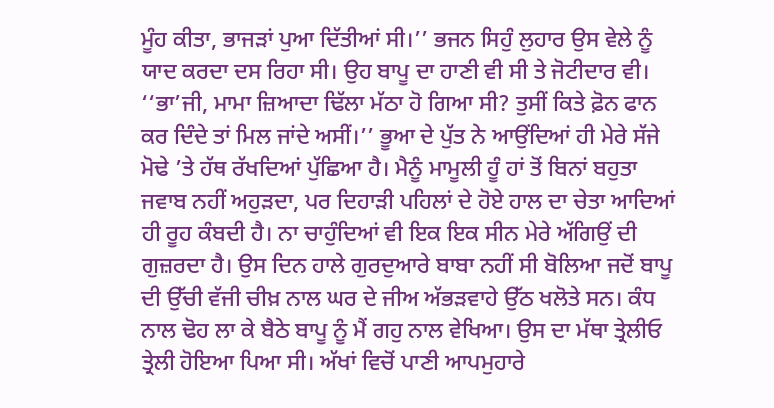ਮੂੰਹ ਕੀਤਾ, ਭਾਜੜਾਂ ਪੁਆ ਦਿੱਤੀਆਂ ਸੀ।’’ ਭਜਨ ਸਿਹੁੰ ਲੁਹਾਰ ਉਸ ਵੇਲੇ ਨੂੰ ਯਾਦ ਕਰਦਾ ਦਸ ਰਿਹਾ ਸੀ। ਉਹ ਬਾਪੂ ਦਾ ਹਾਣੀ ਵੀ ਸੀ ਤੇ ਜੋਟੀਦਾਰ ਵੀ।
‘‘ਭਾ’ਜੀ, ਮਾਮਾ ਜ਼ਿਆਦਾ ਢਿੱਲਾ ਮੱਠਾ ਹੋ ਗਿਆ ਸੀ? ਤੁਸੀਂ ਕਿਤੇ ਫ਼ੋਨ ਫਾਨ ਕਰ ਦਿੰਦੇ ਤਾਂ ਮਿਲ ਜਾਂਦੇ ਅਸੀਂ।’’ ਭੂਆ ਦੇ ਪੁੱਤ ਨੇ ਆਉਂਦਿਆਂ ਹੀ ਮੇਰੇ ਸੱਜੇ ਮੋਢੇ ’ਤੇ ਹੱਥ ਰੱਖਦਿਆਂ ਪੁੱਛਿਆ ਹੈ। ਮੈਨੂੰ ਮਾਮੂਲੀ ਹੂੰ ਹਾਂ ਤੋਂ ਬਿਨਾਂ ਬਹੁਤਾ ਜਵਾਬ ਨਹੀਂ ਅਹੁੜਦਾ, ਪਰ ਦਿਹਾੜੀ ਪਹਿਲਾਂ ਦੇ ਹੋਏ ਹਾਲ ਦਾ ਚੇਤਾ ਆਦਿਆਂ ਹੀ ਰੂਹ ਕੰਬਦੀ ਹੈ। ਨਾ ਚਾਹੁੰਦਿਆਂ ਵੀ ਇਕ ਇਕ ਸੀਨ ਮੇਰੇ ਅੱਗਿਉਂ ਦੀ ਗੁਜ਼ਰਦਾ ਹੈ। ਉਸ ਦਿਨ ਹਾਲੇ ਗੁਰਦੁਆਰੇ ਬਾਬਾ ਨਹੀਂ ਸੀ ਬੋਲਿਆ ਜਦੋਂ ਬਾਪੂ ਦੀ ਉੱਚੀ ਵੱਜੀ ਚੀਖ਼ ਨਾਲ ਘਰ ਦੇ ਜੀਅ ਅੱਭੜਵਾਹੇ ਉੱਠ ਖਲੋਤੇ ਸਨ। ਕੰਧ ਨਾਲ ਢੋਹ ਲਾ ਕੇ ਬੈਠੇ ਬਾਪੂ ਨੂੰ ਮੈਂ ਗਹੁ ਨਾਲ ਵੇਖਿਆ। ਉਸ ਦਾ ਮੱਥਾ ਤ੍ਰੇਲੀਓ ਤ੍ਰੇਲੀ ਹੋਇਆ ਪਿਆ ਸੀ। ਅੱਖਾਂ ਵਿਚੋਂ ਪਾਣੀ ਆਪਮੁਹਾਰੇ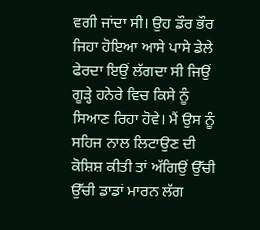ਵਗੀ ਜਾਂਦਾ ਸੀ। ਉਹ ਡੌਰ ਭੌਰ ਜਿਹਾ ਹੋਇਆ ਆਸੇ ਪਾਸੇ ਡੇਲੇ ਫੇਰਦਾ ਇਉਂ ਲੱਗਦਾ ਸੀ ਜਿਉਂ ਗੂੜ੍ਹੇ ਹਨੇਰੇ ਵਿਚ ਕਿਸੇ ਨੂੰ ਸਿਆਣ ਰਿਹਾ ਹੋਵੇ। ਮੈਂ ਉਸ ਨੂੰ ਸਹਿਜ ਨਾਲ ਲਿਟਾਉਣ ਦੀ ਕੋਸ਼ਿਸ਼ ਕੀਤੀ ਤਾਂ ਅੱਗਿਉਂ ਉੱਚੀ ਉੱਚੀ ਡਾਡਾਂ ਮਾਰਨ ਲੱਗ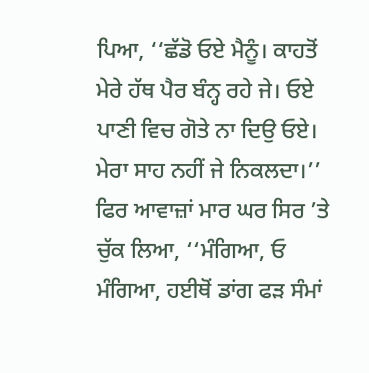ਪਿਆ, ‘‘ਛੱਡੋ ਓਏ ਮੈਨੂੰ। ਕਾਹਤੋਂ ਮੇਰੇ ਹੱਥ ਪੈਰ ਬੰਨ੍ਹ ਰਹੇ ਜੇ। ਓਏ ਪਾਣੀ ਵਿਚ ਗੋਤੇ ਨਾ ਦਿਉ ਓਏ। ਮੇਰਾ ਸਾਹ ਨਹੀਂ ਜੇ ਨਿਕਲਦਾ।’’
ਫਿਰ ਆਵਾਜ਼ਾਂ ਮਾਰ ਘਰ ਸਿਰ ’ਤੇ ਚੁੱਕ ਲਿਆ, ‘‘ਮੰਗਿਆ, ਓ ਮੰਗਿਆ, ਹਈਥੋਂ ਡਾਂਗ ਫੜ ਸੰਮਾਂ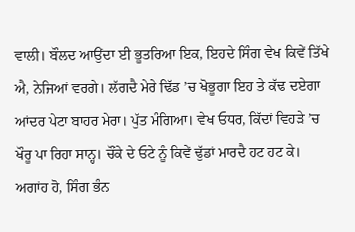ਵਾਲੀ। ਬੌਲਦ ਆਉਂਦਾ ਈ ਭੂਤਰਿਆ ਇਕ, ਇਹਦੇ ਸਿੰਗ ਵੇਖ ਕਿਵੇਂ ਤਿੱਖੇ ਐ, ਨੇਜਿਆਂ ਵਰਗੇ। ਲੱਗਦੈ ਮੇਰੇ ਢਿੱਡ ’ਚ ਖੋਭੂਗਾ ਇਹ ਤੇ ਕੱਢ ਦਏਗਾ ਆਂਦਰ ਪੇਟਾ ਬਾਹਰ ਮੇਰਾ। ਪੁੱਤ ਮੰਗਿਆ। ਵੇਖ ਓਧਰ, ਕਿੱਦਾਂ ਵਿਹੜੇ ’ਚ ਖੌਰੂ ਪਾ ਰਿਹਾ ਸਾਨ੍ਹ। ਚੌਂਕੇ ਦੇ ਓਟੇ ਨੂੰ ਕਿਵੇਂ ਢੁੱਡਾਂ ਮਾਰਦੈ ਹਟ ਹਟ ਕੇ। ਅਗਾਂਹ ਹੋ, ਸਿੰਗ ਭੰਨ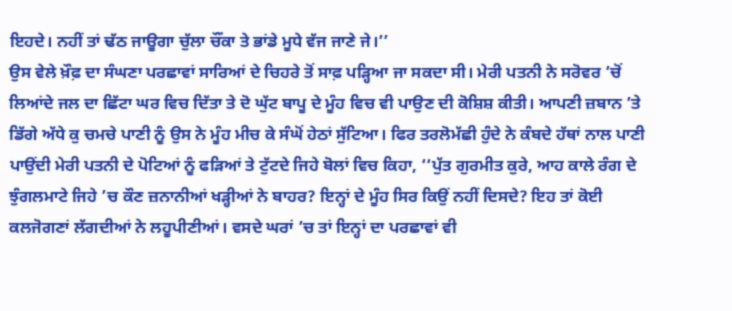ਇਹਦੇ। ਨਹੀਂ ਤਾਂ ਢੱਠ ਜਾਊਗਾ ਚੁੱਲਾ ਚੌਂਕਾ ਤੇ ਭਾਂਡੇ ਮੂਧੇ ਵੱਜ ਜਾਣੇ ਜੇ।’’
ਉਸ ਵੇਲੇ ਖ਼ੌਫ਼ ਦਾ ਸੰਘਣਾ ਪਰਛਾਵਾਂ ਸਾਰਿਆਂ ਦੇ ਚਿਹਰੇ ਤੋਂ ਸਾਫ਼ ਪੜ੍ਹਿਆ ਜਾ ਸਕਦਾ ਸੀ। ਮੇਰੀ ਪਤਨੀ ਨੇ ਸਰੋਵਰ ’ਚੋਂ ਲਿਆਂਦੇ ਜਲ ਦਾ ਛਿੱਟਾ ਘਰ ਵਿਚ ਦਿੱਤਾ ਤੇ ਦੋ ਘੁੱਟ ਬਾਪੂ ਦੇ ਮੂੰਹ ਵਿਚ ਵੀ ਪਾਉਣ ਦੀ ਕੋਸ਼ਿਸ਼ ਕੀਤੀ। ਆਪਣੀ ਜ਼ਬਾਨ ’ਤੇ ਡਿੱਗੇ ਅੱਧੇ ਕੁ ਚਮਚੇ ਪਾਣੀ ਨੂੰ ਉਸ ਨੇ ਮੂੰਹ ਮੀਚ ਕੇ ਸੰਘੋਂ ਹੇਠਾਂ ਸੁੱਟਿਆ। ਫਿਰ ਤਰਲੋਮੱਛੀ ਹੁੰਦੇ ਨੇ ਕੰਬਦੇ ਹੱਥਾਂ ਨਾਲ ਪਾਣੀ ਪਾਉਂਦੀ ਮੇਰੀ ਪਤਨੀ ਦੇ ਪੋਟਿਆਂ ਨੂੰ ਫੜਿਆਂ ਤੇ ਟੁੱਟਦੇ ਜਿਹੇ ਬੋਲਾਂ ਵਿਚ ਕਿਹਾ, ‘‘ਪੁੱਤ ਗੁਰਮੀਤ ਕੁਰੇ, ਆਹ ਕਾਲੇ ਰੰਗ ਦੇ ਝੁੰਗਲਮਾਟੇ ਜਿਹੇ ’ਚ ਕੌਣ ਜ਼ਨਾਨੀਆਂ ਖੜ੍ਹੀਆਂ ਨੇ ਬਾਹਰ? ਇਨ੍ਹਾਂ ਦੇ ਮੂੰਹ ਸਿਰ ਕਿਉਂ ਨਹੀਂ ਦਿਸਦੇ? ਇਹ ਤਾਂ ਕੋਈ ਕਲਜੋਗਣਾਂ ਲੱਗਦੀਆਂ ਨੇ ਲਹੂਪੀਣੀਆਂ। ਵਸਦੇ ਘਰਾਂ ’ਚ ਤਾਂ ਇਨ੍ਹਾਂ ਦਾ ਪਰਛਾਵਾਂ ਵੀ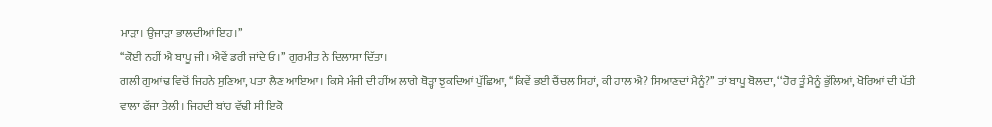ਮਾੜਾ। ਉਜਾੜਾ ਭਾਲਦੀਆਂ ਇਹ।’’
‘‘ਕੋਈ ਨਹੀਂ ਐ ਬਾਪੂ ਜੀ। ਐਵੇਂ ਡਰੀ ਜਾਂਦੇ ਓ।’’ ਗੁਰਮੀਤ ਨੇ ਦਿਲਾਸਾ ਦਿੱਤਾ।
ਗਲੀ ਗੁਆਂਢ ਵਿਚੋਂ ਜਿਹਨੇ ਸੁਣਿਆ, ਪਤਾ ਲੈਣ ਆਇਆ। ਕਿਸੇ ਮੰਜੀ ਦੀ ਹੀਂਅ ਲਾਗੇ ਥੋੜ੍ਹਾ ਝੁਕਦਿਆਂ ਪੁੱਛਿਆ, ‘‘ਕਿਵੇਂ ਭਈ ਚੈਂਚਲ ਸਿਹਾਂ, ਕੀ ਹਾਲ ਐ? ਸਿਆਣਦਾਂ ਮੈਨੂੰ?’’ ਤਾਂ ਬਾਪੂ ਬੋਲਦਾ, ‘‘ਹੋਰ ਤੂੰ ਮੈਨੂੰ ਭੁੱਲਿਆਂ, ਖੋਰਿਆਂ ਦੀ ਪੱਤੀ ਵਾਲਾ ਫੱਜਾ ਤੇਲੀ। ਜਿਹਦੀ ਬਾਂਹ ਵੱਢੀ ਸੀ ਇਕੋ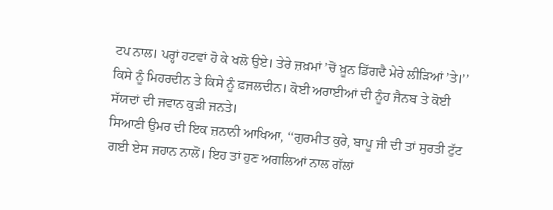ਟਪ ਨਾਲ। ਪਰ੍ਹਾਂ ਹਟਵਾਂ ਹੋ ਕੇ ਖਲੋ ਉਏ। ਤੇਰੇ ਜ਼ਖ਼ਮਾਂ ’ਚੋਂ ਖ਼ੂਨ ਡਿੱਗਦੈ ਮੇਰੇ ਲੀੜਿਆਂ ’ਤੇ।’’
ਕਿਸੇ ਨੂੰ ਮਿਹਰਦੀਨ ਤੇ ਕਿਸੇ ਨੂੰ ਫ਼ਜਲਦੀਨ। ਕੋਈ ਅਰਾਈਆਂ ਦੀ ਨੂੰਹ ਜੈਨਬ ਤੇ ਕੋਈ ਸੱਯਦਾਂ ਦੀ ਜਵਾਨ ਕੁੜੀ ਜਨਤੇ।
ਸਿਆਣੀ ਉਮਰ ਦੀ ਇਕ ਜ਼ਨਾਨੀ ਆਖਿਆ, ‘‘ਗੁਰਮੀਤ ਕੁਰੇ, ਬਾਪੂ ਜੀ ਦੀ ਤਾਂ ਸੁਰਤੀ ਟੁੱਟ ਗਈ ਏਸ ਜਹਾਨ ਨਾਲੋਂ। ਇਹ ਤਾਂ ਹੁਣ ਅਗਲਿਆਂ ਨਾਲ ਗੱਲਾਂ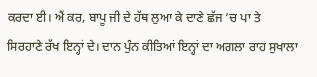ਕਰਦਾ ਈ। ਐਂ ਕਰ, ਬਾਪੂ ਜੀ ਦੇ ਹੱਥ ਲੁਆ ਕੇ ਦਾਣੇ ਛੱਜ ’ਚ ਪਾ ਤੇ ਸਿਰਹਾਣੇ ਰੱਖ ਇਨ੍ਹਾਂ ਦੇ। ਦਾਨ ਪੁੰਨ ਕੀਤਿਆਂ ਇਨ੍ਹਾਂ ਦਾ ਅਗਲਾ ਰਾਹ ਸੁਖਾਲਾ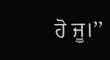ਹੋ ਜੂ।’’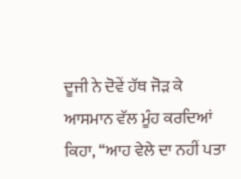ਦੂਜੀ ਨੇ ਦੋਵੇਂ ਹੱਥ ਜੋੜ ਕੇ ਆਸਮਾਨ ਵੱਲ ਮੂੰਹ ਕਰਦਿਆਂ ਕਿਹਾ, ‘‘ਆਹ ਵੇਲੇ ਦਾ ਨਹੀਂ ਪਤਾ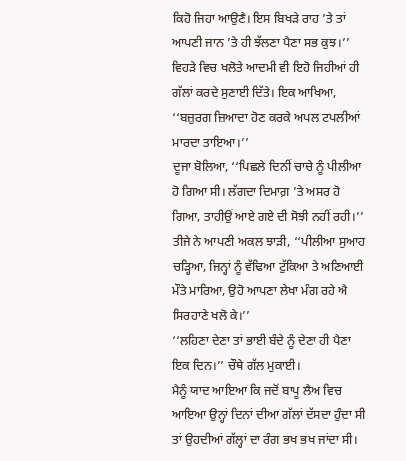ਕਿਹੋ ਜਿਹਾ ਆਉਣੈ। ਇਸ ਬਿਖੜੇ ਰਾਹ ’ਤੇ ਤਾਂ ਆਪਣੀ ਜਾਨ ’ਤੇ ਹੀ ਝੱਲਣਾ ਪੈਣਾ ਸਭ ਕੁਝ।’’
ਵਿਹੜੇ ਵਿਚ ਖਲੋਤੇ ਆਦਮੀ ਵੀ ਇਹੋ ਜਿਹੀਆਂ ਹੀ ਗੱਲਾਂ ਕਰਦੇ ਸੁਣਾਈ ਦਿੱਤੇ। ਇਕ ਆਖਿਆ, ‘‘ਬਜ਼ੁਰਗ ਜ਼ਿਆਦਾ ਹੋਣ ਕਰਕੇ ਅਪਲ ਟਪਲੀਆਂ ਮਾਰਦਾ ਤਾਇਆ।’’
ਦੂਜਾ ਬੋਲਿਆ, ‘‘ਪਿਛਲੇ ਦਿਨੀਂ ਚਾਚੇ ਨੂੰ ਪੀਲੀਆ ਹੋ ਗਿਆ ਸੀ। ਲੱਗਦਾ ਦਿਮਾਗ਼ ’ਤੇ ਅਸਰ ਹੋ ਗਿਆ, ਤਾਹੀਉਂ ਆਏ ਗਏ ਦੀ ਸੋਝੀ ਨਹੀਂ ਰਹੀ।’’ ਤੀਜੇ ਨੇ ਆਪਣੀ ਅਕਲ ਝਾੜੀ, ‘‘ਪੀਲੀਆ ਸੁਆਹ ਚੜ੍ਹਿਆ, ਜਿਨ੍ਹਾਂ ਨੂੰ ਵੱਢਿਆ ਟੁੱਕਿਆ ਤੇ ਅਣਿਆਈ ਮੌਤੇ ਮਾਰਿਆ, ਉਹੋ ਆਪਣਾ ਲੇਖਾ ਮੰਗ ਰਹੇ ਐ ਸਿਰਹਾਣੇ ਖਲੋ ਕੇ।’’
‘‘ਲਹਿਣਾ ਦੇਣਾ ਤਾਂ ਭਾਈ ਬੰਦੇ ਨੂੰ ਦੇਣਾ ਹੀ ਪੈਣਾ ਇਕ ਦਿਨ।’’ ਚੌਥੇ ਗੱਲ ਮੁਕਾਈ।
ਮੈਨੂੰ ਯਾਦ ਆਇਆ ਕਿ ਜਦੋਂ ਬਾਪੂ ਲੈਅ ਵਿਚ ਆਇਆ ਉਨ੍ਹਾਂ ਦਿਨਾਂ ਦੀਆ ਗੱਲਾਂ ਦੱਸਦਾ ਹੁੰਦਾ ਸੀ ਤਾਂ ਉਹਦੀਆਂ ਗੱਲ੍ਹਾਂ ਦਾ ਰੰਗ ਭਖ ਭਖ ਜਾਂਦਾ ਸੀ।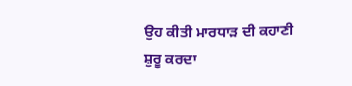ਉਹ ਕੀਤੀ ਮਾਰਧਾੜ ਦੀ ਕਹਾਣੀ ਸ਼ੁਰੂ ਕਰਦਾ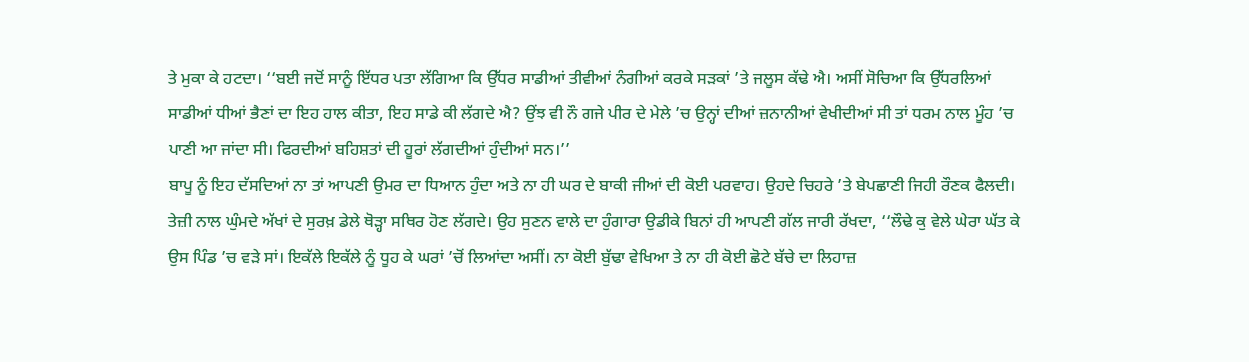ਤੇ ਮੁਕਾ ਕੇ ਹਟਦਾ। ‘‘ਬਈ ਜਦੋਂ ਸਾਨੂੰ ਇੱਧਰ ਪਤਾ ਲੱਗਿਆ ਕਿ ਉੱਧਰ ਸਾਡੀਆਂ ਤੀਵੀਆਂ ਨੰਗੀਆਂ ਕਰਕੇ ਸੜਕਾਂ ’ਤੇ ਜਲੂਸ ਕੱਢੇ ਐ। ਅਸੀਂ ਸੋਚਿਆ ਕਿ ਉੱਧਰਲਿਆਂ ਸਾਡੀਆਂ ਧੀਆਂ ਭੈਣਾਂ ਦਾ ਇਹ ਹਾਲ ਕੀਤਾ, ਇਹ ਸਾਡੇ ਕੀ ਲੱਗਦੇ ਐ? ਉਂਝ ਵੀ ਨੌ ਗਜੇ ਪੀਰ ਦੇ ਮੇਲੇ ’ਚ ਉਨ੍ਹਾਂ ਦੀਆਂ ਜ਼ਨਾਨੀਆਂ ਵੇਖੀਦੀਆਂ ਸੀ ਤਾਂ ਧਰਮ ਨਾਲ ਮੂੰਹ ’ਚ ਪਾਣੀ ਆ ਜਾਂਦਾ ਸੀ। ਫਿਰਦੀਆਂ ਬਹਿਸ਼ਤਾਂ ਦੀ ਹੂਰਾਂ ਲੱਗਦੀਆਂ ਹੁੰਦੀਆਂ ਸਨ।’’
ਬਾਪੂ ਨੂੰ ਇਹ ਦੱਸਦਿਆਂ ਨਾ ਤਾਂ ਆਪਣੀ ਉਮਰ ਦਾ ਧਿਆਨ ਹੁੰਦਾ ਅਤੇ ਨਾ ਹੀ ਘਰ ਦੇ ਬਾਕੀ ਜੀਆਂ ਦੀ ਕੋਈ ਪਰਵਾਹ। ਉਹਦੇ ਚਿਹਰੇ ’ਤੇ ਬੇਪਛਾਣੀ ਜਿਹੀ ਰੌਣਕ ਫੈਲਦੀ। ਤੇਜ਼ੀ ਨਾਲ ਘੁੰਮਦੇ ਅੱਖਾਂ ਦੇ ਸੁਰਖ਼ ਡੇਲੇ ਥੋੜ੍ਹਾ ਸਥਿਰ ਹੋਣ ਲੱਗਦੇ। ਉਹ ਸੁਣਨ ਵਾਲੇ ਦਾ ਹੁੰਗਾਰਾ ਉਡੀਕੇ ਬਿਨਾਂ ਹੀ ਆਪਣੀ ਗੱਲ ਜਾਰੀ ਰੱਖਦਾ, ‘‘ਲੌਢੇ ਕੁ ਵੇਲੇ ਘੇਰਾ ਘੱਤ ਕੇ ਉਸ ਪਿੰਡ ’ਚ ਵੜੇ ਸਾਂ। ਇਕੱਲੇ ਇਕੱਲੇ ਨੂੰ ਧੂਹ ਕੇ ਘਰਾਂ ’ਚੋਂ ਲਿਆਂਦਾ ਅਸੀਂ। ਨਾ ਕੋਈ ਬੁੱਢਾ ਵੇਖਿਆ ਤੇ ਨਾ ਹੀ ਕੋਈ ਛੋਟੇ ਬੱਚੇ ਦਾ ਲਿਹਾਜ਼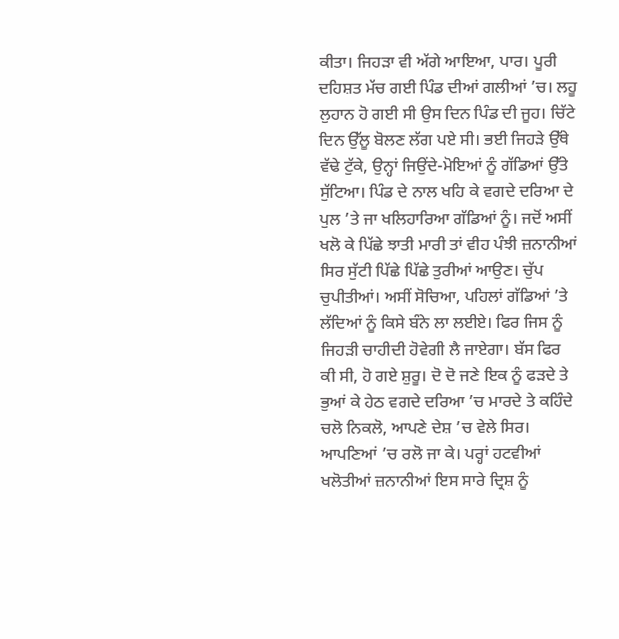ਕੀਤਾ। ਜਿਹੜਾ ਵੀ ਅੱਗੇ ਆਇਆ, ਪਾਰ। ਪੂਰੀ ਦਹਿਸ਼ਤ ਮੱਚ ਗਈ ਪਿੰਡ ਦੀਆਂ ਗਲੀਆਂ ’ਚ। ਲਹੂ ਲੁਹਾਨ ਹੋ ਗਈ ਸੀ ਉਸ ਦਿਨ ਪਿੰਡ ਦੀ ਜੂਹ। ਚਿੱਟੇ ਦਿਨ ਉੱਲੂ ਬੋਲਣ ਲੱਗ ਪਏ ਸੀ। ਭਈ ਜਿਹੜੇ ਉੱਥੇ ਵੱਢੇ ਟੁੱਕੇ, ਉਨ੍ਹਾਂ ਜਿਉਂਦੇ-ਮੋਇਆਂ ਨੂੰ ਗੱਡਿਆਂ ਉੱਤੇ ਸੁੱਟਿਆ। ਪਿੰਡ ਦੇ ਨਾਲ ਖਹਿ ਕੇ ਵਗਦੇ ਦਰਿਆ ਦੇ ਪੁਲ ’ਤੇ ਜਾ ਖਲਿਹਾਰਿਆ ਗੱਡਿਆਂ ਨੂੰ। ਜਦੋਂ ਅਸੀਂ ਖਲੋ ਕੇ ਪਿੱਛੇ ਝਾਤੀ ਮਾਰੀ ਤਾਂ ਵੀਹ ਪੰਝੀ ਜ਼ਨਾਨੀਆਂ ਸਿਰ ਸੁੱਟੀ ਪਿੱਛੇ ਪਿੱਛੇ ਤੁਰੀਆਂ ਆਉਣ। ਚੁੱਪ ਚੁਪੀਤੀਆਂ। ਅਸੀਂ ਸੋਚਿਆ, ਪਹਿਲਾਂ ਗੱਡਿਆਂ ’ਤੇ ਲੱਦਿਆਂ ਨੂੰ ਕਿਸੇ ਬੰਨੇ ਲਾ ਲਈਏ। ਫਿਰ ਜਿਸ ਨੂੰ ਜਿਹੜੀ ਚਾਹੀਦੀ ਹੋਵੇਗੀ ਲੈ ਜਾਏਗਾ। ਬੱਸ ਫਿਰ ਕੀ ਸੀ, ਹੋ ਗਏ ਸ਼ੁਰੂ। ਦੋ ਦੋ ਜਣੇ ਇਕ ਨੂੰ ਫੜਦੇ ਤੇ ਭੁਆਂ ਕੇ ਹੇਠ ਵਗਦੇ ਦਰਿਆ ’ਚ ਮਾਰਦੇ ਤੇ ਕਹਿੰਦੇ ਚਲੋ ਨਿਕਲੋ, ਆਪਣੇ ਦੇਸ਼ ’ਚ ਵੇਲੇ ਸਿਰ। ਆਪਣਿਆਂ ’ਚ ਰਲੋ ਜਾ ਕੇ। ਪਰ੍ਹਾਂ ਹਟਵੀਆਂ ਖਲੋਤੀਆਂ ਜ਼ਨਾਨੀਆਂ ਇਸ ਸਾਰੇ ਦ੍ਰਿਸ਼ ਨੂੰ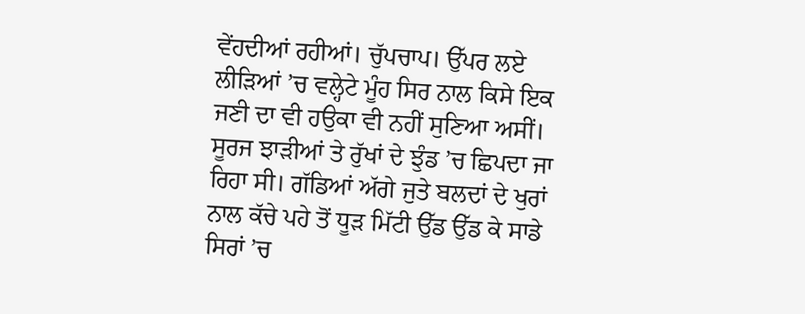ਵੇਂਹਦੀਆਂ ਰਹੀਆਂ। ਚੁੱਪਚਾਪ। ਉੱਪਰ ਲਏ ਲੀੜਿਆਂ ’ਚ ਵਲ੍ਹੇਟੇ ਮੂੰਹ ਸਿਰ ਨਾਲ ਕਿਸੇ ਇਕ ਜਣੀ ਦਾ ਵੀ ਹਉਕਾ ਵੀ ਨਹੀਂ ਸੁਣਿਆ ਅਸੀਂ। ਸੂਰਜ ਝਾੜੀਆਂ ਤੇ ਰੁੱਖਾਂ ਦੇ ਝੁੰਡ ’ਚ ਛਿਪਦਾ ਜਾ ਰਿਹਾ ਸੀ। ਗੱਡਿਆਂ ਅੱਗੇ ਜੁਤੇ ਬਲਦਾਂ ਦੇ ਖੁਰਾਂ ਨਾਲ ਕੱਚੇ ਪਹੇ ਤੋਂ ਧੂੜ ਮਿੱਟੀ ਉੱਡ ਉੱਡ ਕੇ ਸਾਡੇ ਸਿਰਾਂ ’ਚ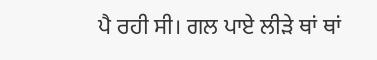ਪੈ ਰਹੀ ਸੀ। ਗਲ ਪਾਏ ਲੀੜੇ ਥਾਂ ਥਾਂ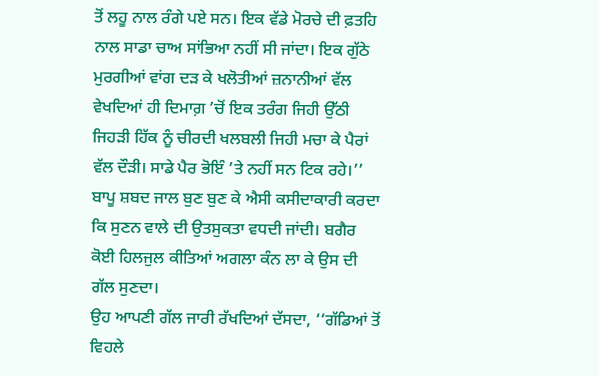ਤੋਂ ਲਹੂ ਨਾਲ ਰੰਗੇ ਪਏ ਸਨ। ਇਕ ਵੱਡੇ ਮੋਰਚੇ ਦੀ ਫ਼ਤਹਿ ਨਾਲ ਸਾਡਾ ਚਾਅ ਸਾਂਭਿਆ ਨਹੀਂ ਸੀ ਜਾਂਦਾ। ਇਕ ਗੁੱਠੇ ਮੁਰਗੀਆਂ ਵਾਂਗ ਦੜ ਕੇ ਖਲੋਤੀਆਂ ਜ਼ਨਾਨੀਆਂ ਵੱਲ ਵੇਖਦਿਆਂ ਹੀ ਦਿਮਾਗ਼ ’ਚੋਂ ਇਕ ਤਰੰਗ ਜਿਹੀ ਉੱਠੀ ਜਿਹੜੀ ਹਿੱਕ ਨੂੰ ਚੀਰਦੀ ਖਲਬਲੀ ਜਿਹੀ ਮਚਾ ਕੇ ਪੈਰਾਂ ਵੱਲ ਦੌੜੀ। ਸਾਡੇ ਪੈਰ ਭੋਇੰ ’ਤੇ ਨਹੀਂ ਸਨ ਟਿਕ ਰਹੇ।’’ ਬਾਪੂ ਸ਼ਬਦ ਜਾਲ ਬੁਣ ਬੁਣ ਕੇ ਐਸੀ ਕਸੀਦਾਕਾਰੀ ਕਰਦਾ ਕਿ ਸੁਣਨ ਵਾਲੇ ਦੀ ਉਤਸੁਕਤਾ ਵਧਦੀ ਜਾਂਦੀ। ਬਗੈਰ ਕੋਈ ਹਿਲਜੁਲ ਕੀਤਿਆਂ ਅਗਲਾ ਕੰਨ ਲਾ ਕੇ ਉਸ ਦੀ ਗੱਲ ਸੁਣਦਾ।
ਉਹ ਆਪਣੀ ਗੱਲ ਜਾਰੀ ਰੱਖਦਿਆਂ ਦੱਸਦਾ, ‘‘ਗੱਡਿਆਂ ਤੋਂ ਵਿਹਲੇ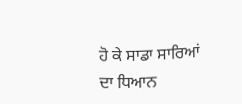ਹੋ ਕੇ ਸਾਡਾ ਸਾਰਿਆਂ ਦਾ ਧਿਆਨ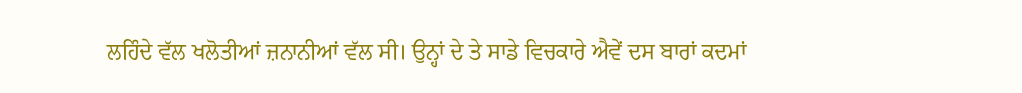ਲਹਿੰਦੇ ਵੱਲ ਖਲੋਤੀਆਂ ਜ਼ਨਾਨੀਆਂ ਵੱਲ ਸੀ। ਉਨ੍ਹਾਂ ਦੇ ਤੇ ਸਾਡੇ ਵਿਚਕਾਰੇ ਐਵੇਂ ਦਸ ਬਾਰਾਂ ਕਦਮਾਂ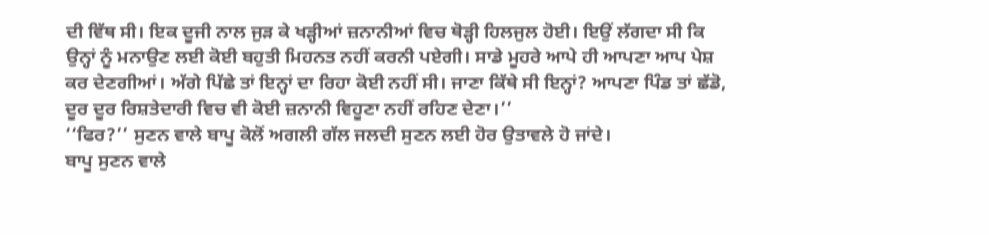ਦੀ ਵਿੱਥ ਸੀ। ਇਕ ਦੂਜੀ ਨਾਲ ਜੁੜ ਕੇ ਖੜ੍ਹੀਆਂ ਜ਼ਨਾਨੀਆਂ ਵਿਚ ਥੋੜ੍ਹੀ ਹਿਲਜੁਲ ਹੋਈ। ਇਉਂ ਲੱਗਦਾ ਸੀ ਕਿ ਉਨ੍ਹਾਂ ਨੂੰ ਮਨਾਉਣ ਲਈ ਕੋਈ ਬਹੁਤੀ ਮਿਹਨਤ ਨਹੀਂ ਕਰਨੀ ਪਏਗੀ। ਸਾਡੇ ਮੂਹਰੇ ਆਪੇ ਹੀ ਆਪਣਾ ਆਪ ਪੇਸ਼ ਕਰ ਦੇਣਗੀਆਂ। ਅੱਗੇ ਪਿੱਛੇ ਤਾਂ ਇਨ੍ਹਾਂ ਦਾ ਰਿਹਾ ਕੋਈ ਨਹੀਂ ਸੀ। ਜਾਣਾ ਕਿੱਥੇ ਸੀ ਇਨ੍ਹਾਂ? ਆਪਣਾ ਪਿੰਡ ਤਾਂ ਛੱਡੋ, ਦੂਰ ਦੂਰ ਰਿਸ਼ਤੇਦਾਰੀ ਵਿਚ ਵੀ ਕੋਈ ਜ਼ਨਾਨੀ ਵਿਹੂਣਾ ਨਹੀਂ ਰਹਿਣ ਦੇਣਾ।’’
‘‘ਫਿਰ?’’ ਸੁਣਨ ਵਾਲੇ ਬਾਪੂ ਕੋਲੋਂ ਅਗਲੀ ਗੱਲ ਜਲਦੀ ਸੁਣਨ ਲਈ ਹੋਰ ਉਤਾਵਲੇ ਹੋ ਜਾਂਦੇ।
ਬਾਪੂ ਸੁਣਨ ਵਾਲੇ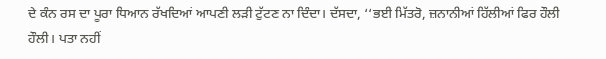ਦੇ ਕੰਨ ਰਸ ਦਾ ਪੂਰਾ ਧਿਆਨ ਰੱਖਦਿਆਂ ਆਪਣੀ ਲੜੀ ਟੁੱਟਣ ਨਾ ਦਿੰਦਾ। ਦੱਸਦਾ, ‘‘ਭਈ ਮਿੱਤਰੋ, ਜ਼ਨਾਨੀਆਂ ਹਿੱਲੀਆਂ ਫਿਰ ਹੌਲੀ ਹੌਲੀ। ਪਤਾ ਨਹੀਂ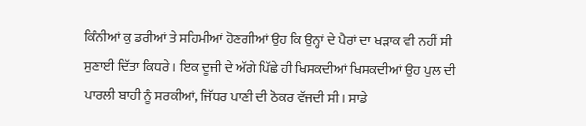ਕਿੰਨੀਆਂ ਕੁ ਡਰੀਆਂ ਤੇ ਸਹਿਮੀਆਂ ਹੋਣਗੀਆਂ ਉਹ ਕਿ ਉਨ੍ਹਾਂ ਦੇ ਪੈਰਾਂ ਦਾ ਖੜਾਕ ਵੀ ਨਹੀਂ ਸੀ ਸੁਣਾਈ ਦਿੱਤਾ ਕਿਧਰੇ। ਇਕ ਦੂਜੀ ਦੇ ਅੱਗੇ ਪਿੱਛੇ ਹੀ ਖਿਸਕਦੀਆਂ ਖਿਸਕਦੀਆਂ ਉਹ ਪੁਲ ਦੀ ਪਾਰਲੀ ਬਾਹੀ ਨੂੰ ਸਰਕੀਆਂ, ਜਿੱਧਰ ਪਾਣੀ ਦੀ ਠੋਕਰ ਵੱਜਦੀ ਸੀ। ਸਾਡੇ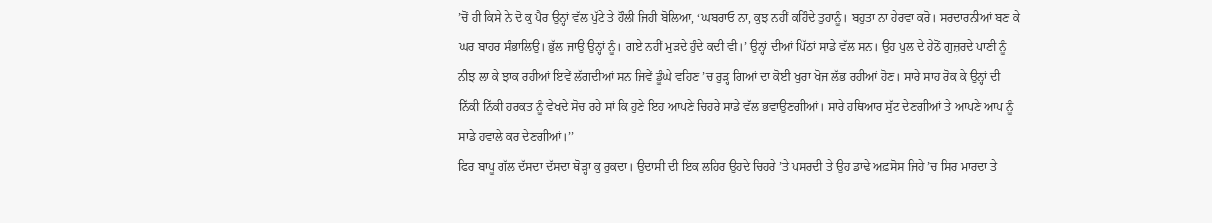’ਚੋਂ ਹੀ ਕਿਸੇ ਨੇ ਦੋ ਕੁ ਪੈਰ ਉਨ੍ਹਾਂ ਵੱਲ ਪੁੱਟੇ ਤੇ ਹੌਲੀ ਜਿਹੀ ਬੋਲਿਆ, ‘ਘਬਰਾਓ ਨਾ, ਕੁਝ ਨਹੀਂ ਕਹਿੰਦੇ ਤੁਹਾਨੂੰ। ਬਹੁਤਾ ਨਾ ਹੇਰਵਾ ਕਰੋ। ਸਰਦਾਰਨੀਆਂ ਬਣ ਕੇ ਘਰ ਬਾਹਰ ਸੰਭਾਲਿਉ। ਭੁੱਲ ਜਾਉ ਉਨ੍ਹਾਂ ਨੂੰ। ਗਏ ਨਹੀਂ ਮੁੜਦੇ ਹੁੰਦੇ ਕਦੀ ਵੀ।’ ਉਨ੍ਹਾਂ ਦੀਆਂ ਪਿੱਠਾਂ ਸਾਡੇ ਵੱਲ ਸਨ। ਉਹ ਪੁਲ ਦੇ ਹੇਠੋਂ ਗੁਜ਼ਰਦੇ ਪਾਣੀ ਨੂੰ ਨੀਝ ਲਾ ਕੇ ਝਾਕ ਰਹੀਆਂ ਇਵੇਂ ਲੱਗਦੀਆਂ ਸਨ ਜਿਵੇਂ ਡੂੰਘੇ ਵਹਿਣ ’ਚ ਰੁੜ੍ਹ ਗਿਆਂ ਦਾ ਕੋਈ ਖੁਰਾ ਖੋਜ ਲੱਭ ਰਹੀਆਂ ਹੋਣ। ਸਾਰੇ ਸਾਹ ਰੋਕ ਕੇ ਉਨ੍ਹਾਂ ਦੀ ਨਿੱਕੀ ਨਿੱਕੀ ਹਰਕਤ ਨੂੰ ਵੇਖਦੇ ਸੋਚ ਰਹੇ ਸਾਂ ਕਿ ਹੁਣੇ ਇਹ ਆਪਣੇ ਚਿਹਰੇ ਸਾਡੇ ਵੱਲ ਭਵਾਉਣਗੀਆਂ। ਸਾਰੇ ਹਥਿਆਰ ਸੁੱਟ ਦੇਣਗੀਆਂ ਤੇ ਆਪਣੇ ਆਪ ਨੂੰ ਸਾਡੇ ਹਵਾਲੇ ਕਰ ਦੇਣਗੀਆਂ।’’
ਫਿਰ ਬਾਪੂ ਗੱਲ ਦੱਸਦਾ ਦੱਸਦਾ ਥੋੜ੍ਹਾ ਕੁ ਰੁਕਦਾ। ਉਦਾਸੀ ਦੀ ਇਕ ਲਹਿਰ ਉਹਦੇ ਚਿਹਰੇ ’ਤੇ ਪਸਰਦੀ ਤੇ ਉਹ ਡਾਢੇ ਅਫ਼ਸੋਸ ਜਿਹੇ ’ਚ ਸਿਰ ਮਾਰਦਾ ਤੇ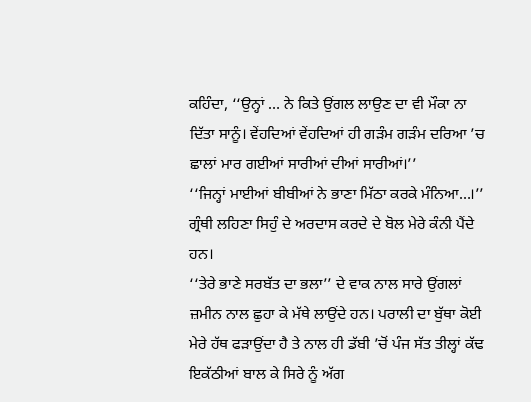ਕਹਿੰਦਾ, ‘‘ਉਨ੍ਹਾਂ … ਨੇ ਕਿਤੇ ਉਂਗਲ ਲਾਉਣ ਦਾ ਵੀ ਮੌਕਾ ਨਾ ਦਿੱਤਾ ਸਾਨੂੰ। ਵੇਂਹਦਿਆਂ ਵੇਂਹਦਿਆਂ ਹੀ ਗੜੰਮ ਗੜੰਮ ਦਰਿਆ ’ਚ ਛਾਲਾਂ ਮਾਰ ਗਈਆਂ ਸਾਰੀਆਂ ਦੀਆਂ ਸਾਰੀਆਂ।’’
‘‘ਜਿਨ੍ਹਾਂ ਮਾਈਆਂ ਬੀਬੀਆਂ ਨੇ ਭਾਣਾ ਮਿੱਠਾ ਕਰਕੇ ਮੰਨਿਆ…।’’ ਗ੍ਰੰਥੀ ਲਹਿਣਾ ਸਿਹੁੰ ਦੇ ਅਰਦਾਸ ਕਰਦੇ ਦੇ ਬੋਲ ਮੇਰੇ ਕੰਨੀ ਪੈਂਦੇ ਹਨ।
‘‘ਤੇਰੇ ਭਾਣੇ ਸਰਬੱਤ ਦਾ ਭਲਾ’’ ਦੇ ਵਾਕ ਨਾਲ ਸਾਰੇ ਉਂਗਲਾਂ ਜ਼ਮੀਨ ਨਾਲ ਛੁਹਾ ਕੇ ਮੱਥੇ ਲਾਉਂਦੇ ਹਨ। ਪਰਾਲੀ ਦਾ ਬੁੱਥਾ ਕੋਈ ਮੇਰੇ ਹੱਥ ਫੜਾਉਂਦਾ ਹੈ ਤੇ ਨਾਲ ਹੀ ਡੱਬੀ ’ਚੋਂ ਪੰਜ ਸੱਤ ਤੀਲ੍ਹਾਂ ਕੱਢ ਇਕੱਠੀਆਂ ਬਾਲ ਕੇ ਸਿਰੇ ਨੂੰ ਅੱਗ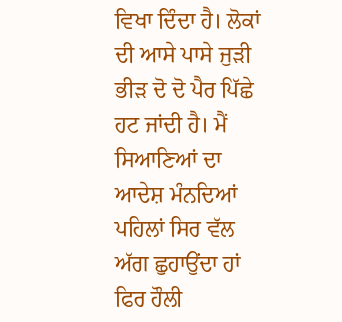ਵਿਖਾ ਦਿੰਦਾ ਹੈ। ਲੋਕਾਂ ਦੀ ਆਸੇ ਪਾਸੇ ਜੁੜੀ ਭੀੜ ਦੋ ਦੋ ਪੈਰ ਪਿੱਛੇ ਹਟ ਜਾਂਦੀ ਹੈ। ਮੈਂ ਸਿਆਣਿਆਂ ਦਾ ਆਦੇਸ਼ ਮੰਨਦਿਆਂ ਪਹਿਲਾਂ ਸਿਰ ਵੱਲ ਅੱਗ ਛੁਹਾਉਂਦਾ ਹਾਂ ਫਿਰ ਹੌਲੀ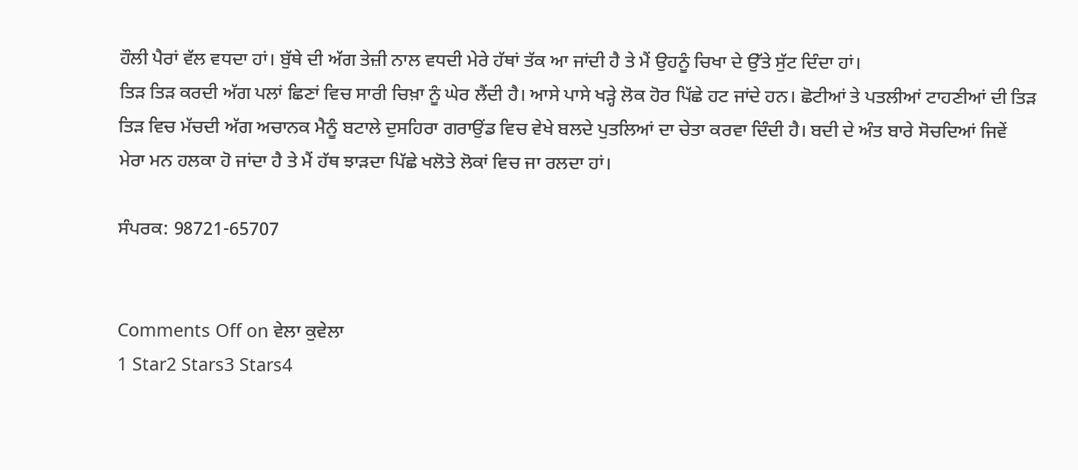ਹੌਲੀ ਪੈਰਾਂ ਵੱਲ ਵਧਦਾ ਹਾਂ। ਬੁੱਥੇ ਦੀ ਅੱਗ ਤੇਜ਼ੀ ਨਾਲ ਵਧਦੀ ਮੇਰੇ ਹੱਥਾਂ ਤੱਕ ਆ ਜਾਂਦੀ ਹੈ ਤੇ ਮੈਂ ਉਹਨੂੰ ਚਿਖਾ ਦੇ ਉੱਤੇ ਸੁੱਟ ਦਿੰਦਾ ਹਾਂ।
ਤਿੜ ਤਿੜ ਕਰਦੀ ਅੱਗ ਪਲਾਂ ਛਿਣਾਂ ਵਿਚ ਸਾਰੀ ਚਿਖ਼ਾ ਨੂੰ ਘੇਰ ਲੈਂਦੀ ਹੈ। ਆਸੇ ਪਾਸੇ ਖੜ੍ਹੇ ਲੋਕ ਹੋਰ ਪਿੱਛੇ ਹਟ ਜਾਂਦੇ ਹਨ। ਛੋਟੀਆਂ ਤੇ ਪਤਲੀਆਂ ਟਾਹਣੀਆਂ ਦੀ ਤਿੜ ਤਿੜ ਵਿਚ ਮੱਚਦੀ ਅੱਗ ਅਚਾਨਕ ਮੈਨੂੰ ਬਟਾਲੇ ਦੁਸਹਿਰਾ ਗਰਾਉਂਡ ਵਿਚ ਵੇਖੇ ਬਲਦੇ ਪੁਤਲਿਆਂ ਦਾ ਚੇਤਾ ਕਰਵਾ ਦਿੰਦੀ ਹੈ। ਬਦੀ ਦੇ ਅੰਤ ਬਾਰੇ ਸੋਚਦਿਆਂ ਜਿਵੇਂ ਮੇਰਾ ਮਨ ਹਲਕਾ ਹੋ ਜਾਂਦਾ ਹੈ ਤੇ ਮੈਂ ਹੱਥ ਝਾੜਦਾ ਪਿੱਛੇ ਖਲੋਤੇ ਲੋਕਾਂ ਵਿਚ ਜਾ ਰਲਦਾ ਹਾਂ।

ਸੰਪਰਕ: 98721-65707


Comments Off on ਵੇਲਾ ਕੁਵੇਲਾ
1 Star2 Stars3 Stars4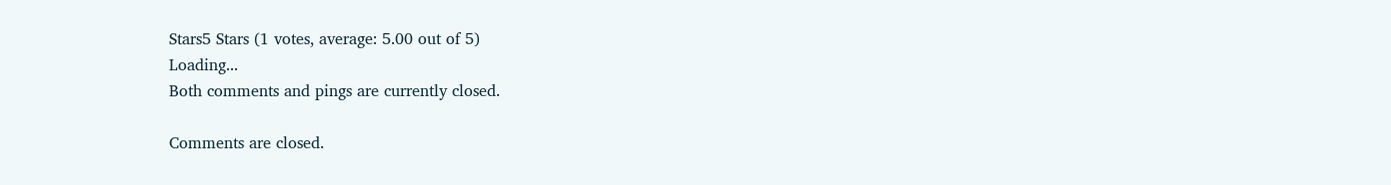Stars5 Stars (1 votes, average: 5.00 out of 5)
Loading...
Both comments and pings are currently closed.

Comments are closed.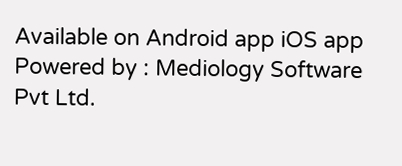Available on Android app iOS app
Powered by : Mediology Software Pvt Ltd.